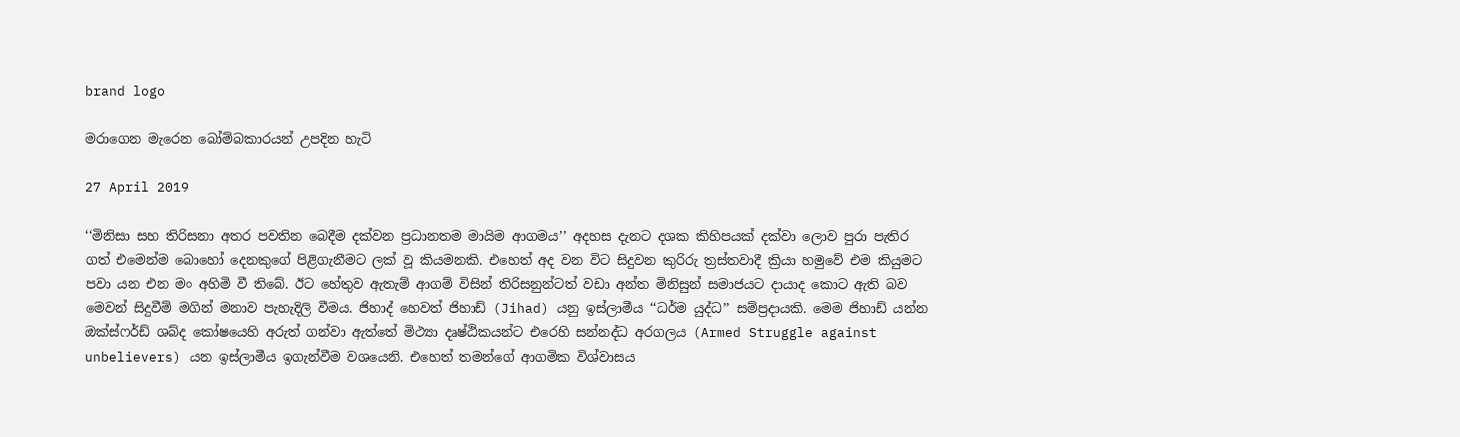brand logo

මරාගෙන මැරෙන බෝම්බකාරයන් උපදින හැටි

27 April 2019

‘‘මිනිසා සහ තිරිසනා අතර පවතින බෙදීම දක්වන ප්‍රධානතම මායිම ආගමය’’ අදහස දැනට දශක කිහිපයක් දක්වා ලොව පුරා පැතිර ගත් එමෙන්ම බොහෝ දෙනකුගේ පිළිගැනීමට ලක් වූ කියමනකි. එහෙත් අද වන විට සිදුවන කුරිරු ත්‍රස්තවාදී ක්‍රියා හමුවේ එම කියුමට පවා යන එන මං අහිමි වී තිබේ. ඊට හේතුව ඇතැම් ආගම් විසින් තිරිසනුන්ටත් වඩා අන්ත මිනිසුන් සමාජයට දායාද කොට ඇති බව මෙවන් සිදුවීම් මගින් මනාව පැහැදිලි වීමය. ජිහාද් හෙවත් ජිහාඩ් (Jihad) යනු ඉස්ලාමීය ‘‘ධර්ම යුද්ධ’’ සම්ප්‍රදායකි. මෙම ජිහාඩ් යන්න ඔක්ස්ෆර්ඩ් ශබ්ද කෝෂයෙහි අරුත් ගන්වා ඇත්තේ මිථ්‍යා දෘෂ්ඨිකයන්ට එරෙහි සන්නද්ධ අරගලය (Armed Struggle against unbelievers) යන ඉස්ලාමීය ඉගැන්වීම වශයෙනි. එහෙත් තමන්ගේ ආගමික විශ්වාසය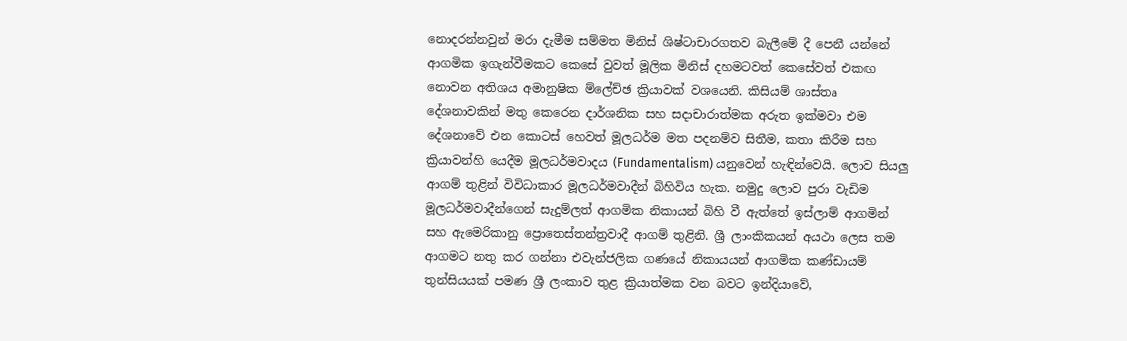නොදරන්නවුන් මරා දැමීම සම්මත මිනිස් ශිෂ්ටාචාරගතව බැලීමේ දී පෙනී යන්නේ ආගමික ඉගැන්වීමකට කෙසේ වුවත් මූලික මිනිස් දහමටවත් කෙසේවත් එකඟ නොවන අතිශය අමානුෂික ම්ලේච්ඡ ක්‍රියාවක් වශයෙනි. කිසියම් ශාස්තෘ දේශනාවකින් මතු කෙරෙන දාර්ශනික සහ සදාචාරාත්මක අරුත ඉක්මවා එම දේශනාවේ එන කොටස් හෙවත් මූලධර්ම මත පදනම්ව සිතීම, කතා කිරීම සහ ක්‍රියාවන්හි යෙදීම මූලධර්මවාදය (Fundamentalism) යනුවෙන් හැඳින්වෙයි. ලොව සියලු ආගම් තුළින් විවිධාකාර මූලධර්මවාදීන් බිහිවිය හැක. නමුදු ලොව පුරා වැඩිම මූලධර්මවාදීන්ගෙන් සැදුම්ලත් ආගමික නිකායන් බිහි වී ඇත්තේ ඉස්ලාම් ආගමින් සහ ඇමෙරිකානු ප්‍රොතෙස්තන්ත්‍රවාදී ආගම් තුළිනි. ශ්‍රී ලාංකිකයන් අයථා ලෙස තම ආගමට නතු කර ගන්නා එවැන්ජලික ගණයේ නිකායයන් ආගමික කණ්ඩායම් තුන්සියයක් පමණ ශ්‍රී ලංකාව තුළ ක්‍රියාත්මක වන බවට ඉන්දියාවේ,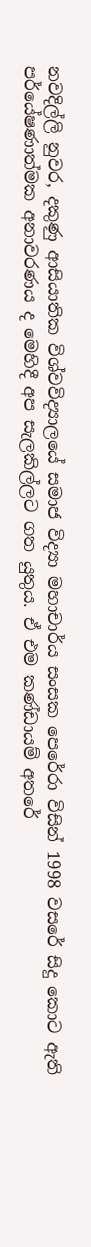නවදිල්ලි නුවර, දකුණු ආසියාතික විශ්වවිද්‍යාලයේ සමාජ විද්‍යා මහාචාර්ය සංසක පෙරේරා විසින් 1998 වසරේ සිදු කොට ඇති පර්යේෂණාත්මක අනාවරණය ද මෙහිදී අප සැලකිල්ලට ගත යුතුය. ඒ එම කණ්ඩායම් අතරේ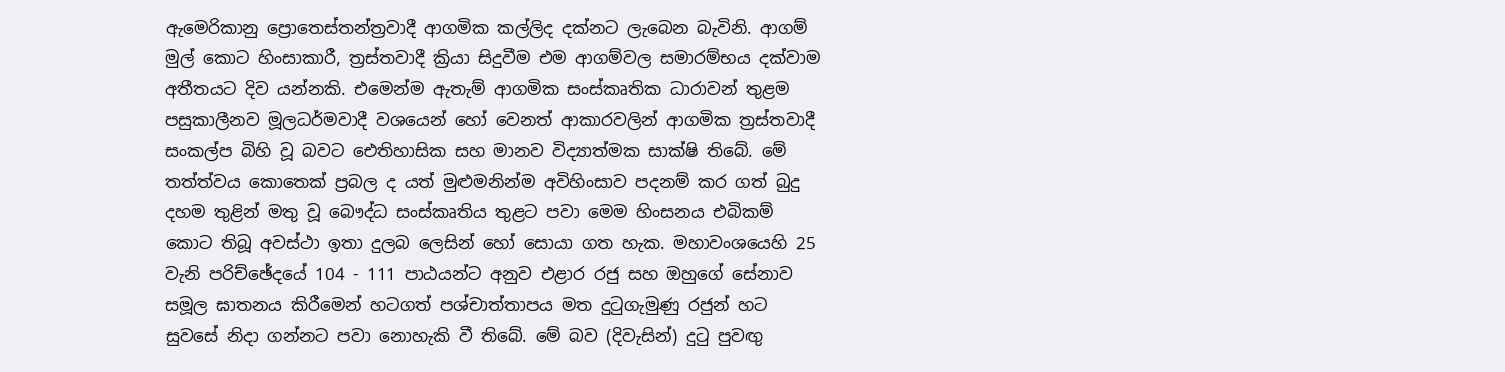ඇමෙරිකානු ප්‍රොතෙස්තන්ත්‍රවාදී ආගමික කල්ලිද දක්නට ලැබෙන බැවිනි. ආගම් මුල් කොට හිංසාකාරී, ත්‍රස්තවාදී ක්‍රියා සිදුවීම එම ආගම්වල සමාරම්භය දක්වාම අතීතයට දිව යන්නකි. එමෙන්ම ඇතැම් ආගමික සංස්කෘතික ධාරාවන් තුළම පසුකාලීනව මූලධර්මවාදී වශයෙන් හෝ වෙනත් ආකාරවලින් ආගමික ත්‍රස්තවාදී සංකල්ප බිහි වූ බවට ඓතිහාසික සහ මානව විද්‍යාත්මක සාක්ෂි තිබේ. මේ තත්ත්වය කොතෙක් ප්‍රබල ද යත් මුළුමනින්ම අවිහිංසාව පදනම් කර ගත් බුදු දහම තුළින් මතු වූ බෞද්ධ සංස්කෘතිය තුළට පවා මෙම හිංසනය එබිකම් කොට තිබූ අවස්ථා ඉතා දුලබ ලෙසින් හෝ සොයා ගත හැක. මහාවංශයෙහි 25 වැනි පරිච්ඡේදයේ 104 - 111 පාඨයන්ට අනුව එළාර රජු සහ ඔහුගේ සේනාව සමූල ඝාතනය කිරීමෙන් හටගත් පශ්චාත්තාපය මත දුටුගැමුණු රජුන් හට සුවසේ නිදා ගන්නට පවා නොහැකි වී තිබේ. මේ බව (දිවැසින්) දුටු පුවඟු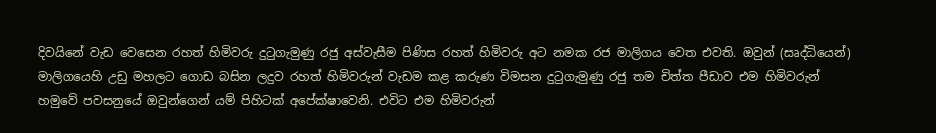දිවයිනේ වැඩ වෙසෙන රහත් හිමිවරු දුටුගැමුණු රජු අස්වැසීම පිණිස රහත් හිමිවරු අට නමක රජ මාලිගය වෙත එවති. ඔවුන් (සෘද්ධියෙන්) මාලිගයෙහි උඩු මහලට ගොඩ බසින ලදුව රහත් හිමිවරුන් වැඩම කළ කරුණ විමසන දුටුගැමුණු රජු තම චිත්ත පීඩාව එම හිමිවරුන් හමුවේ පවසනුයේ ඔවුන්ගෙන් යම් පිහිටක් අපේක්ෂාවෙනි. එවිට එම හිමිවරුන්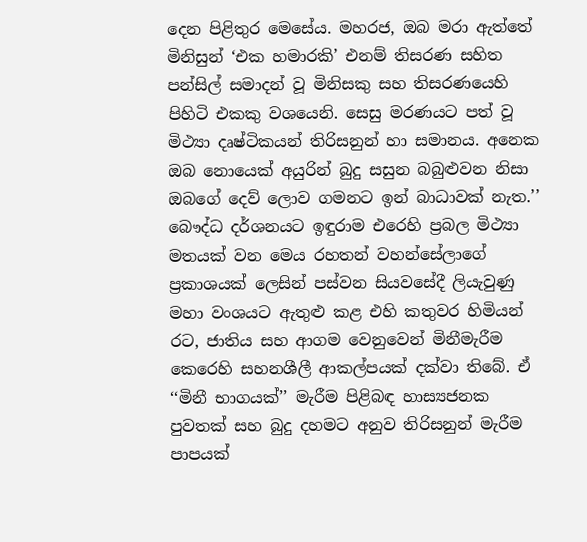දෙන පිළිතුර මෙසේය. මහරජ, ඔබ මරා ඇත්තේ මිනිසුන් ‘එක හමාරකි’ එනම් තිසරණ සහිත පන්සිල් සමාදන් වූ මිනිසකු සහ තිසරණයෙහි පිහිටි එකකු වශයෙනි. සෙසු මරණයට පත් වූ මිථ්‍යා දෘෂ්ටිකයන් තිරිසනුන් හා සමානය. අනෙක ඔබ නොයෙක් අයුරින් බුදු සසුන බබුළුවන නිසා ඔබගේ දෙව් ලොව ගමනට ඉන් බාධාවක් නැත.’’ බෞද්ධ දර්ශනයට ඉඳුරාම එරෙහි ප්‍රබල මිථ්‍යා මතයක් වන මෙය රහතන් වහන්සේලාගේ ප්‍රකාශයක් ලෙසින් පස්වන සියවසේදී ලියැවුණු මහා වංශයට ඇතුළු කළ එහි කතුවර හිමියන් රට, ජාතිය සහ ආගම වෙනුවෙන් මිනීමැරීම කෙරෙහි සහනශීලී ආකල්පයක් දක්වා තිබේ. ඒ ‘‘මිනී භාගයක්’’ මැරීම පිළිබඳ හාස්‍යජනක පුවතක් සහ බුදු දහමට අනුව තිරිසනුන් මැරීම පාපයක්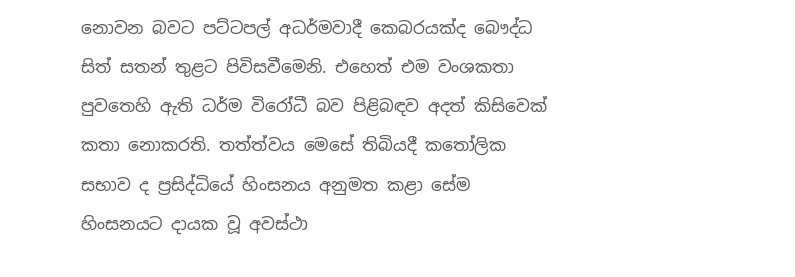නොවන බවට පට්ටපල් අධර්මවාදී කෙබරයක්ද බෞද්ධ සිත් සතන් තුළට පිවිසවීමෙනි. එහෙත් එම වංශකතා පුවතෙහි ඇති ධර්ම විරෝධී බව පිළිබඳව අදත් කිසිවෙක් කතා නොකරති. තත්ත්වය මෙසේ තිබියදී කතෝලික සභාව ද ප්‍රසිද්ධියේ හිංසනය අනුමත කළා සේම හිංසනයට දායක වූ අවස්ථා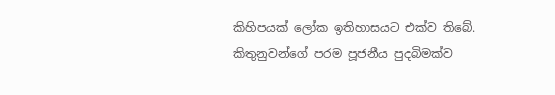කිහිපයක් ලෝක ඉතිහාසයට එක්ව තිබේ. කිතුනුවන්ගේ පරම පූජනීය පුදබිමක්ව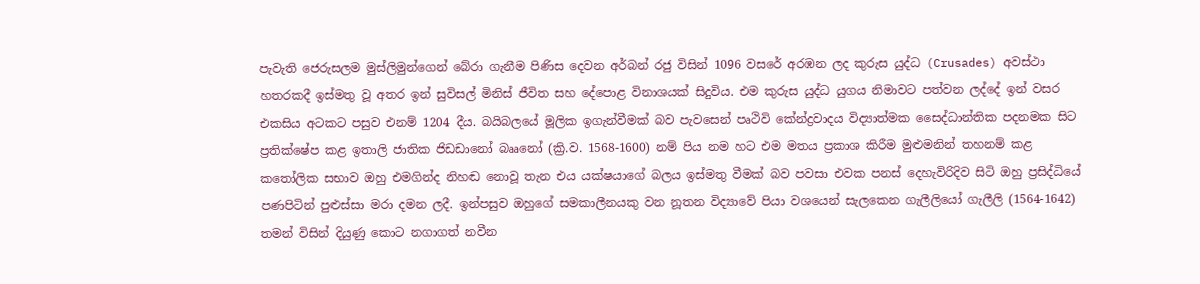පැවැති ජෙරුසලම මුස්ලිමුන්ගෙන් බේරා ගැනීම පිණිස දෙවන අර්බන් රජු විසින් 1096 වසරේ අරඹන ලද කුරුස යුද්ධ (Crusades) අවස්ථා හතරකදී ඉස්මතු වූ අතර ඉන් සුවිසල් මිනිස් ජීවිත සහ දේපොළ විනාශයක් සිදුවිය. එම කුරුස යුද්ධ යුගය නිමාවට පත්වන ලද්දේ ඉන් වසර එකසිය අටකට පසුව එනම් 1204 දීය. බයිබලයේ මූලික ඉගැන්වීමක් බව පැවසෙන් පෘථිවි කේන්ද්‍රවාදය විද්‍යාත්මක සෛද්ධාන්තික පදනමක සිට ප්‍රතික්ෂේප කළ ඉතාලි ජාතික ජිඩඩානෝ බෲනෝ (ක්‍රි.ව. 1568-1600) නම් පිය නම හට එම මතය ප්‍රකාශ කිරීම මුළුමනින් තහනම් කළ කතෝලික සභාව ඔහු එමගින්ද නිහඬ නොවූ තැන එය යක්ෂයාගේ බලය ඉස්මතු වීමක් බව පවසා එවක පනස් දෙහැවිරිදිව සිටි ඔහු ප්‍රසිද්ධියේ පණපිටින් පුළුස්සා මරා දමන ලදී. ඉන්පසුව ඔහුගේ සමකාලීනයකු වන නූතන විද්‍යාවේ පියා වශයෙන් සැලකෙන ගැලීලියෝ ගැලීලි (1564-1642) තමන් විසින් දියුණු කොට නගාගත් නවීන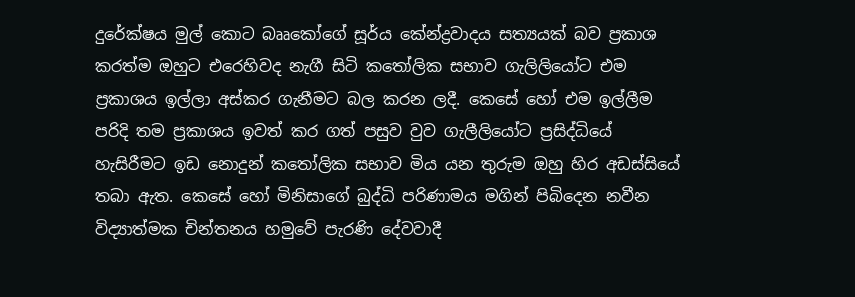දුරේක්ෂය මුල් කොට බෲකෝගේ සූර්ය කේන්ද්‍රවාදය සත්‍යයක් බව ප්‍රකාශ කරත්ම ඔහුට එරෙහිවද නැගී සිටි කතෝලික සභාව ගැලිලියෝට එම ප්‍රකාශය ඉල්ලා අස්කර ගැනීමට බල කරන ලදී. කෙසේ හෝ එම ඉල්ලීම පරිදි තම ප්‍රකාශය ඉවත් කර ගත් පසුව වුව ගැලීලියෝට ප්‍රසිද්ධියේ හැසිරීමට ඉඩ නොදුන් කතෝලික සභාව මිය යන තුරුම ඔහු හිර අඩස්සියේ තබා ඇත. කෙසේ හෝ මිනිසාගේ බුද්ධි පරිණාමය මගින් පිබිදෙන නවීන විද්‍යාත්මක චින්තනය හමුවේ පැරණි දේවවාදී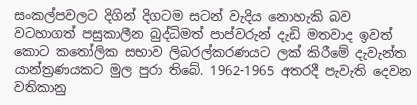සංකල්පවලට දිගින් දිගටම සටන් වැදිය නොහැකි බව වටහාගත් පසුකාලීන බුද්ධිමත් පාප්වරුන් දැඩි මතවාද ඉවත් කොට කතෝලික සභාව ලිබරල්කරණයට ලක් කිරීමේ දැවැන්ත යාන්ත්‍රණයකට මුල පුරා තිබේ. 1962-1965 අතරදී පැවැති දෙවන වතිකානු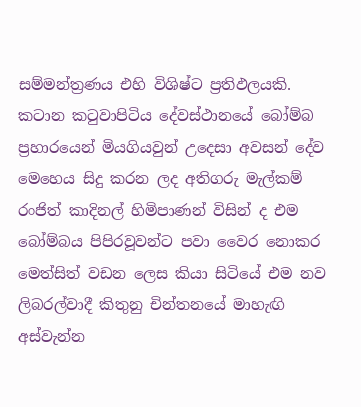සම්මන්ත්‍රණය එහි විශිෂ්ට ප්‍රතිඵලයකි. කටාන කටුවාපිටිය දේවස්ථානයේ බෝම්බ ප්‍රහාරයෙන් මියගියවුන් උදෙසා අවසන් දේව මෙහෙය සිදු කරන ලද අතිගරු මැල්කම් රංජිත් කාදිනල් හිමිපාණන් විසින් ද එම බෝම්බය පිපිරවූවන්ට පවා වෛර නොකර මෙත්සිත් වඩන ලෙස කියා සිටියේ එම නව ලිබරල්වාදී කිතුනු චින්තනයේ මාහැඟි අස්වැන්න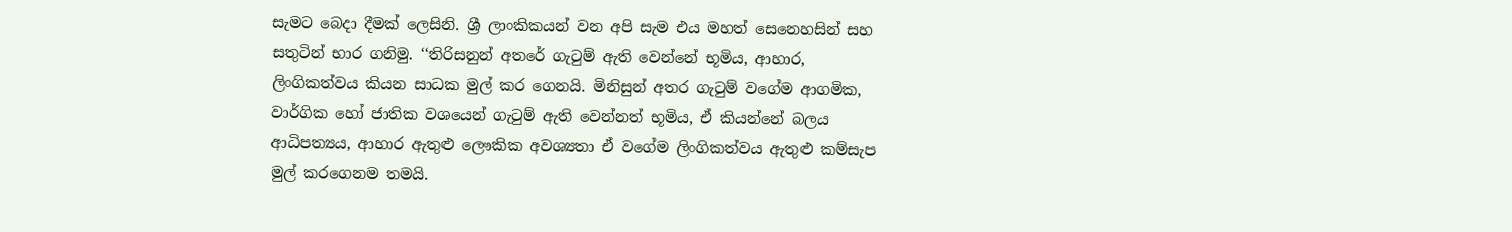සැමට බෙදා දීමක් ලෙසිනි. ශ්‍රී ලාංකිකයන් වන අපි සැම එය මහත් සෙනෙහසින් සහ සතුටින් භාර ගනිමු. ‘‘තිරිසනුන් අතරේ ගැටුම් ඇති වෙන්නේ භූමිය, ආහාර, ලිංගිකත්වය කියන සාධක මුල් කර ගෙනයි. මිනිසුන් අතර ගැටුම් වගේම ආගමික, වාර්ගික හෝ ජාතික වශයෙන් ගැටුම් ඇති වෙන්නත් භූමිය, ඒ කියන්නේ බලය ආධිපත්‍යය, ආහාර ඇතුළු ලෞකික අවශ්‍යතා ඒ වගේම ලිංගිකත්වය ඇතුළු කම්සැප මුල් කරගෙනම තමයි.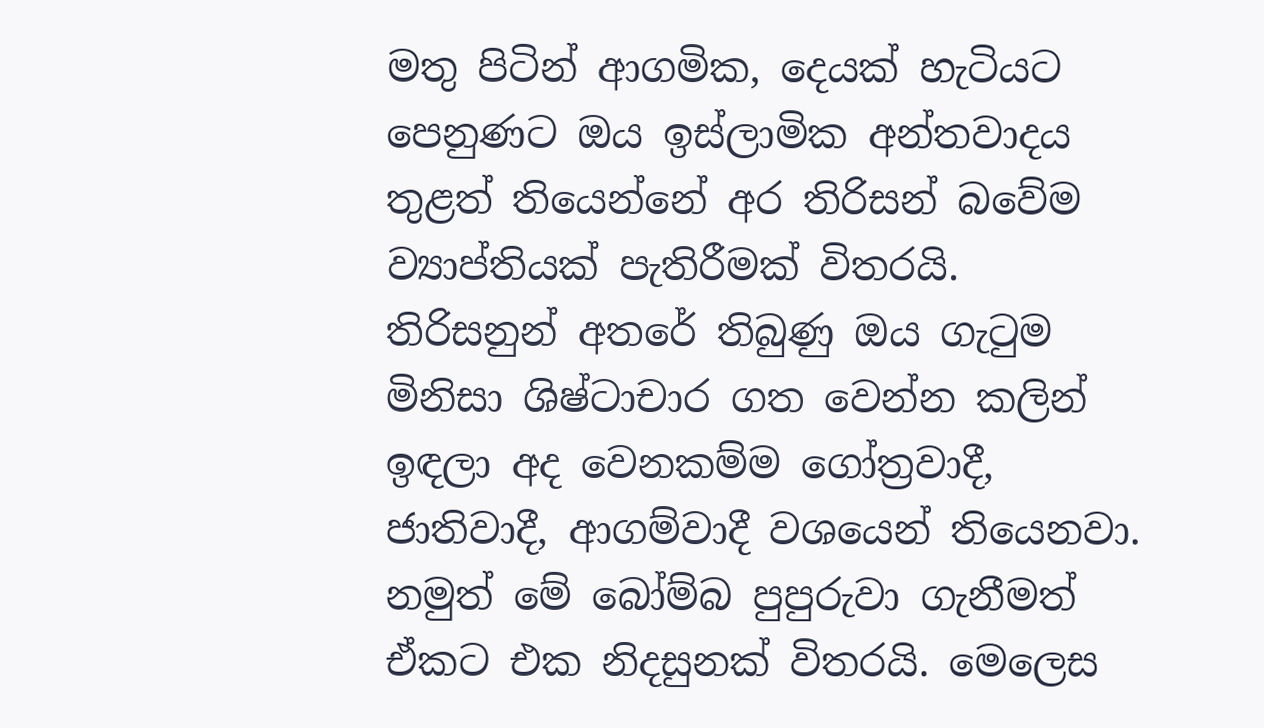මතු පිටින් ආගමික, දෙයක් හැටියට පෙනුණට ඔය ඉස්ලාමික අන්තවාදය තුළත් තියෙන්නේ අර තිරිසන් බවේම ව්‍යාප්තියක් පැතිරීමක් විතරයි. තිරිසනුන් අතරේ තිබුණු ඔය ගැටුම මිනිසා ශිෂ්ටාචාර ගත වෙන්න කලින් ඉඳලා අද වෙනකම්ම ගෝත්‍රවාදී, ජාතිවාදී, ආගම්වාදී වශයෙන් තියෙනවා. නමුත් මේ බෝම්බ පුපුරුවා ගැනීමත් ඒකට එක නිදසුනක් විතරයි. මෙලෙස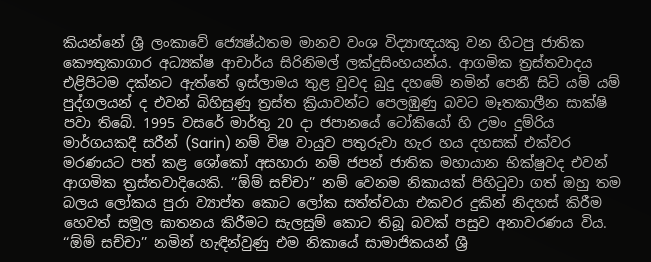කියන්නේ ශ්‍රී ලංකාවේ ජ්‍යෙෂ්ඨතම මානව වංශ විද්‍යාඥයකු වන හිටපු ජාතික කෞතුකාගාර අධ්‍යක්ෂ ආචාර්ය සිරිනිමල් ලක්දුසිංහයන්ය. ආගමික ත්‍රස්තවාදය එළිපිටම දක්නට ඇත්තේ ඉස්ලාමය තුළ වුවද බුදු දහමේ නමින් පෙනී සිටි යම් යම් පුද්ගලයන් ද එවන් බිහිසුණු ත්‍රස්ත ක්‍රියාවන්ට පෙලඹුණු බවට මෑතකාලීන සාක්ෂි පවා තිබේ. 1995 වසරේ මාර්තු 20 දා ජපානයේ ටෝකියෝ හි උමං දුම්රිය මාර්ගයකදී සරීන් (Sarin) නම් විෂ වායුව පතුරුවා හැර හය දහසක් එක්වර මරණයට පත් කළ ශෝකෝ අසහාරා නම් ජපන් ජාතික මහායාන භික්ෂුවද එවන් ආගමික ත්‍රස්තවාදියෙකි. ‘‘ඕම් සච්චා’’ නම් වෙනම නිකායක් පිහිටුවා ගත් ඔහු තම බලය ලෝකය පුරා ව්‍යාප්ත කොට ලෝක සත්ත්වයා එකවර දුකින් නිදහස් කිරීම හෙවත් සමූල ඝාතනය කිරීමට සැලසුම් කොට තිබූ බවක් පසුව අනාවරණය විය. ‘‘ඕම් සච්චා’’ නමින් හැඳින්වුණු එම නිකායේ සාමාජිකයන් ශ්‍රී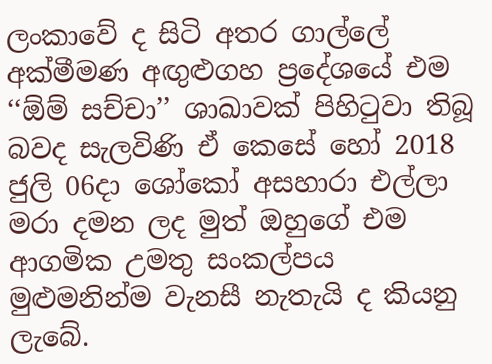ලංකාවේ ද සිටි අතර ගාල්ලේ අක්මීමණ අඟුළුගහ ප්‍රදේශයේ එම ‘‘ඕම් සච්චා’’ ශාඛාවක් පිහිටුවා තිබූ බවද සැලවිණි ඒ කෙසේ හෝ 2018 ජුලි 06දා ශෝකෝ අසහාරා එල්ලා මරා දමන ලද මුත් ඔහුගේ එම ආගමික උමතු සංකල්පය මුළුමනින්ම වැනසී නැතැයි ද කියනු ලැබේ.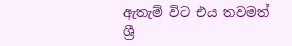ඇතැම් විට එය තවමත් ශ්‍රී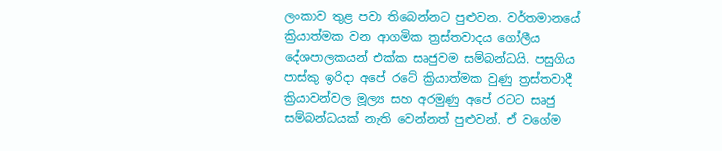ලංකාව තුළ පවා තිබෙන්නට පුළුවන. වර්තමානයේ ක්‍රියාත්මක වන ආගමික ත්‍රස්තවාදය ගෝලීය දේශපාලකයන් එක්ක සෘජුවම සම්බන්ධයි. පසුගිය පාස්කු ඉරිදා අපේ රටේ ක්‍රියාත්මක වුණු ත්‍රස්තවාදී ක්‍රියාවන්වල මූල්‍ය සහ අරමුණු අපේ රටට සෘජු සම්බන්ධයක් නැති වෙන්නත් පුළුවන්. ඒ වගේම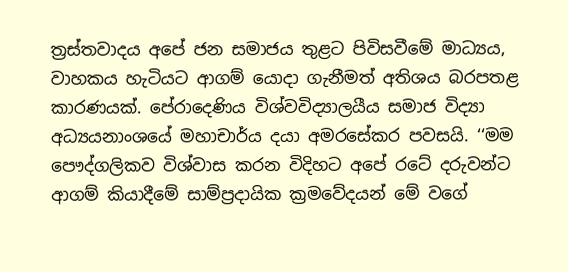ත්‍රස්තවාදය අපේ ජන සමාජය තුළට පිවිසවීමේ මාධ්‍යය, වාහකය හැටියට ආගම් යොදා ගැනීමත් අතිශය බරපතළ කාරණයක්. පේරාදෙණිය විශ්වවිද්‍යාලයීය සමාජ විද්‍යා අධ්‍යයනාංශයේ මහාචාර්ය දයා අමරසේකර පවසයි. ‘‘මම පෞද්ගලිකව විශ්වාස කරන විදිහට අපේ රටේ දරුවන්ට ආගම් කියාදීමේ සාම්ප්‍රදායික ක්‍රමවේදයන් මේ වගේ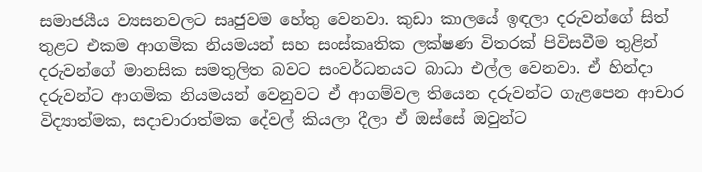සමාජයීය ව්‍යසනවලට සෘජුවම හේතු වෙනවා. කුඩා කාලයේ ඉඳලා දරුවන්ගේ සිත් තුළට එකම ආගමික නියමයන් සහ සංස්කෘතික ලක්ෂණ විතරක් පිවිසවීම තුළින් දරුවන්ගේ මානසික සමතුලිත බවට සංවර්ධනයට බාධා එල්ල වෙනවා. ඒ හින්දා දරුවන්ට ආගමික නියමයන් වෙනුවට ඒ ආගම්වල තියෙන දරුවන්ට ගැළපෙන ආචාර විද්‍යාත්මක, සදාචාරාත්මක දේවල් කියලා දීලා ඒ ඔස්සේ ඔවුන්ට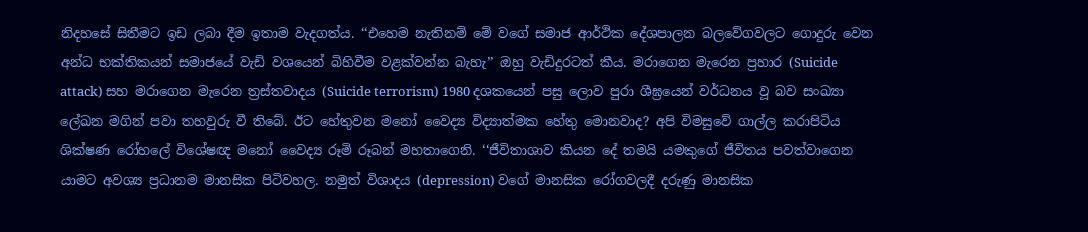නිදහසේ සිතීමට ඉඩ ලබා දීම ඉතාම වැදගත්ය. ‘‘එහෙම නැතිනම් මේ වගේ සමාජ ආර්ථික දේශපාලන බලවේගවලට ගොදුරු වෙන අන්ධ භක්තිකයන් සමාජයේ වැඩි වශයෙන් බිහිවීම වළක්වන්න බැහැ’’ ඔහු වැඩිදුරටත් කීය. මරාගෙන මැරෙන ප්‍රහාර (Suicide attack) සහ මරාගෙන මැරෙන ත්‍රස්තවාදය (Suicide terrorism) 1980 දශකයෙන් පසු ලොව පුරා ශීඝ්‍රයෙන් වර්ධනය වූ බව සංඛ්‍යා ලේඛන මගින් පවා තහවුරු වී තිබේ. ඊට හේතුවන මනෝ වෛද්‍ය විද්‍යාත්මක හේතු මොනවාද? අපි විමසුවේ ගාල්ල කරාපිටිය ශික්ෂණ රෝහලේ විශේෂඥ මනෝ වෛද්‍ය රූමි රූබන් මහතාගෙනි. ‘‘ජීවිතාශාව කියන දේ තමයි යමකුගේ ජීවිතය පවත්වාගෙන යාමට අවශ්‍ය ප්‍රධානම මානසික පිටිවහල. නමුත් විශාදය (depression) වගේ මානසික රෝගවලදී දරුණු මානසික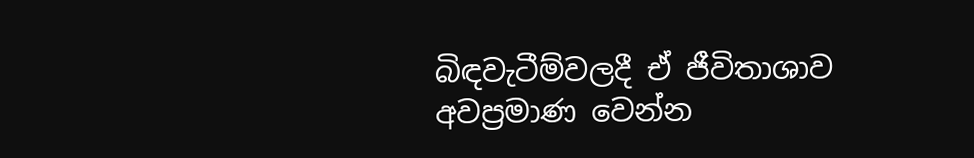බිඳවැටීම්වලදී ඒ ජීවිතාශාව අවප්‍රමාණ වෙන්න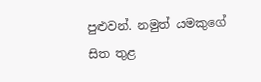පුළුවන්. නමුත් යමකුගේ සිත තුළ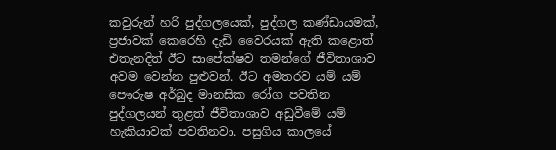කවුරුන් හරි පුද්ගලයෙක්, පුද්ගල කණ්ඩායමක්, ප්‍රජාවක් කෙරෙහි දැඩි වෛරයක් ඇති කළොත් එතැනදිත් ඊට සාපේක්ෂව තමන්ගේ ජීවිතාශාව අවම වෙන්න පුළුවන්. ඊට අමතරව යම් යම් පෞරුෂ අර්බුද මානසික රෝග පවතින පුද්ගලයන් තුළත් ජීවිතාශාව අඩුවීමේ යම් හැකියාවක් පවතිනවා. පසුගිය කාලයේ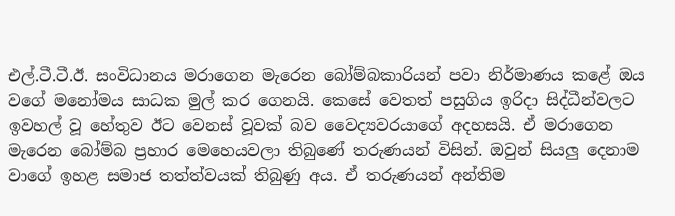එල්.ටී.ටී.ඊ. සංවිධානය මරාගෙන මැරෙන බෝම්බකාරියන් පවා නිර්මාණය කළේ ඔය වගේ මනෝමය සාධක මුල් කර ගෙනයි. කෙසේ වෙතත් පසුගිය ඉරිදා සිද්ධීන්වලට ඉවහල් වූ හේතුව ඊට වෙනස් වූවක් බව වෛද්‍යවරයාගේ අදහසයි. ඒ මරාගෙන මැරෙන බෝම්බ ප්‍රහාර මෙහෙයවලා තිබුණේ තරුණයන් විසින්. ඔවුන් සියලු දෙනාම වාගේ ඉහළ සමාජ තත්ත්වයක් තිබුණු අය. ඒ තරුණයන් අන්තිම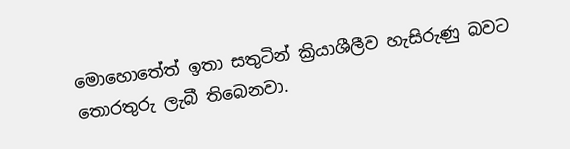මොහොතේත් ඉතා සතුටින් ක්‍රියාශීලීව හැසිරුණු බවට තොරතුරු ලැබී තිබෙනවා.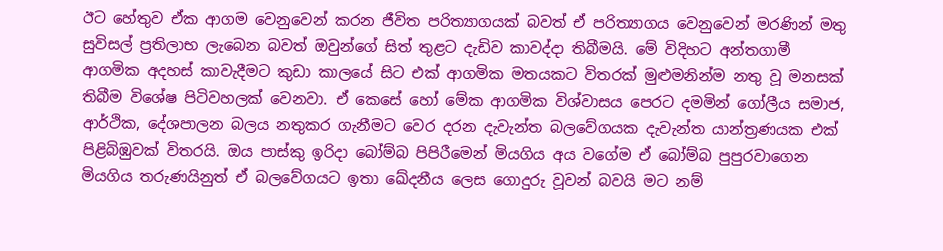ඊට හේතුව ඒක ආගම වෙනුවෙන් කරන ජීවිත පරිත්‍යාගයක් බවත් ඒ පරිත්‍යාගය වෙනුවෙන් මරණින් මතු සුවිසල් ප්‍රතිලාභ ලැබෙන බවත් ඔවුන්ගේ සිත් තුළට දැඩිව කාවද්දා තිබීමයි. මේ විදිහට අන්තගාමී ආගමික අදහස් කාවැදීමට කුඩා කාලයේ සිට එක් ආගමික මතයකට විතරක් මුළුමනින්ම නතු වූ මනසක් තිබීම විශේෂ පිටිවහලක් වෙනවා. ඒ කෙසේ හෝ මේක ආගමික විශ්වාසය පෙරට දමමින් ගෝලීය සමාජ, ආර්ථික, දේශපාලන බලය නතුකර ගැනීමට වෙර දරන දැවැන්ත බලවේගයක දැවැන්ත යාන්ත්‍රණයක එක් පිළිබිඹුවක් විතරයි. ඔය පාස්කු ඉරිදා බෝම්බ පිපිරීමෙන් මියගිය අය වගේම ඒ බෝම්බ පුපුරවාගෙන මියගිය තරුණයිනුත් ඒ බලවේගයට ඉතා ඛේදනීය ලෙස ගොදුරු වූවන් බවයි මට නම්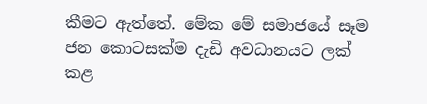කීමට ඇත්තේ. මේක මේ සමාජයේ සෑම ජන කොටසක්ම දැඩි අවධානයට ලක් කළ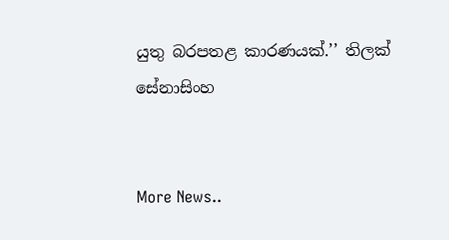යුතු බරපතළ කාරණයක්.’’ තිලක් සේනාසිංහ


More News..